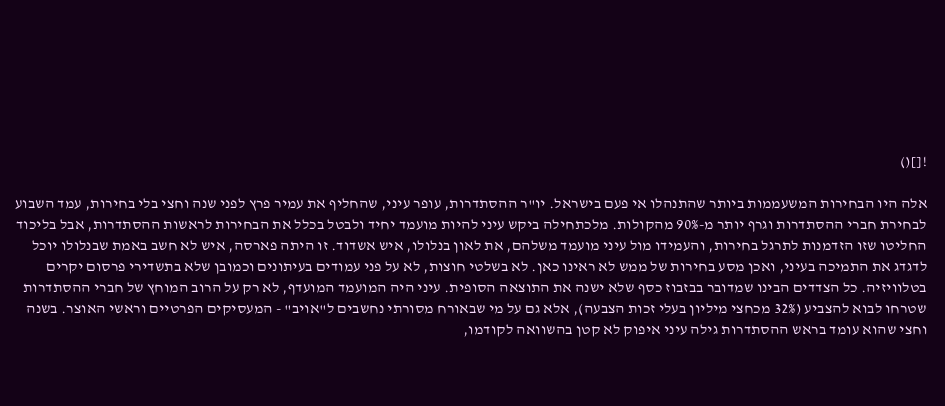![]()

אלה היו הבחירות המשעממות ביותר שהתנהלו אי פעם בישראל. יו"ר ההסתדרות, עופר עיני, שהחליף את עמיר פרץ לפני שנה וחצי בלי בחירות, עמד השבוע לבחירת חברי ההסתדרות וגרף יותר מ-90% מהקולות. מלכתחילה ביקש עיני להיות מועמד יחיד ולבטל בכלל את הבחירות לראשות ההסתדרות, אבל בליכוד החליטו שזו הזדמנות לתרגל בחירות, והעמידו מול עיני מועמד משלהם, את לאון בנלולו, איש אשדוד. זו היתה פארסה, איש לא חשב באמת שבנלולו יוכל לדגדג את התמיכה בעיני, ואכן מסע בחירות של ממש לא ראינו כאן. לא בשלטי חוצות, לא על פני עמודים בעיתונים וכמובן שלא בתשדירי פרסום יקרים בטלוויזיה. כל הצדדים הבינו שמדובר בבזבוז כסף שלא ישנה את התוצאה הסופית. עיני היה המועמד המועדף, לא רק על הרוב המוחץ של חברי ההסתדרות שטרחו לבוא להצביע (32% מכחצי מיליון בעלי זכות הצבעה), אלא גם על מי שבאורח מסורתי נחשבים ל"אויב" - המעסיקים הפרטיים וראשי האוצר. בשנה וחצי שהוא עומד בראש ההסתדרות גילה עיני איפוק לא קטן בהשוואה לקודמו,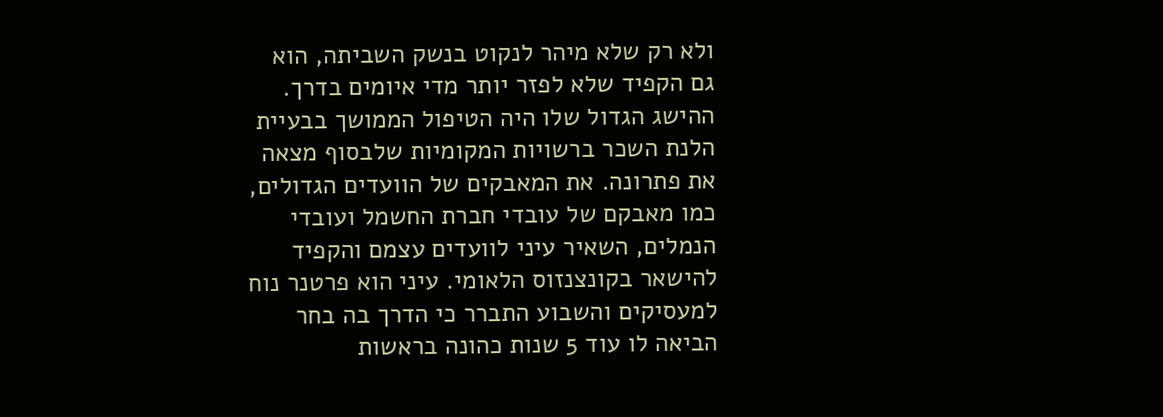ולא רק שלא מיהר לנקוט בנשק השביתה, הוא גם הקפיד שלא לפזר יותר מדי איומים בדרך. ההישג הגדול שלו היה הטיפול הממושך בבעיית הלנת השכר ברשויות המקומיות שלבסוף מצאה את פתרונה. את המאבקים של הוועדים הגדולים, כמו מאבקם של עובדי חברת החשמל ועובדי הנמלים, השאיר עיני לוועדים עצמם והקפיד להישאר בקונצנזוס הלאומי. עיני הוא פרטנר נוח למעסיקים והשבוע התברר כי הדרך בה בחר הביאה לו עוד 5 שנות כהונה בראשות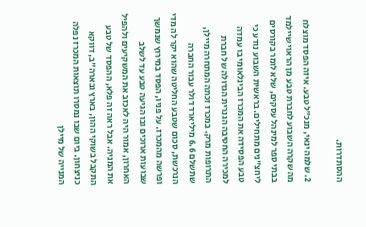ההסתדרות.

2. שלמה ינאי, מנכ"ל טבע. איזה הפסד מוצלח
מה שקרה השבוע לחברת טבע מן הראוי שיילמד בבתי ספר למינהל עסקים, שלא לומר בקורסים ליחצ"נים מתחילים. בראשית השבוע נודע כי טבע הפסידה את המכרז הבינלאומי בו עמדה למכירה החטיבה הגנרית הגדולה של חברת התרופות מרק. במכרז זכתה המתחרה מיילן, שתשלם 6.6 מיליארד דולר עבור החברה הנרכשת, סכום שטבע החליטה שהוא יקר לה מדי ופרשה מהמכרז. על פניו, הפסד במירוץ שנמשך שבועות ארוכים ובו הגיעה טבע עד לשלב האחרון, אמור היה לאכזב את המשקיעים ולהפיל את המניה. אבל ראה זה פלא, ההפסד של טבע התקבל בשוקי ההון, בארץ ובארה"ב, דווקא כניצחון. ביום שבו נמסרו תוצאות המכרז נפלה המנייה של מיילן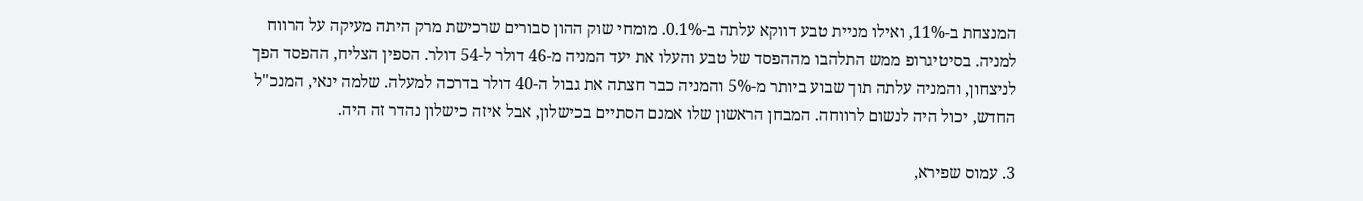המנצחת ב-11%, ואילו מניית טבע דווקא עלתה ב-0.1%. מומחי שוק ההון סבורים שרכישת מרק היתה מעיקה על הרווח למניה. בסיטיגרופ ממש התלהבו מההפסד של טבע והעלו את יעד המניה מ-46 דולר ל-54 דולר. הספין הצליח, ההפסד הפך לניצחון, והמניה עלתה תוך שבוע ביותר מ-5% והמניה כבר חצתה את גבול ה-40 דולר בדרכה למעלה. שלמה ינאי, המנכ"ל החדש, יכול היה לנשום לרווחה. המבחן הראשון שלו אמנם הסתיים בכישלון, אבל איזה כישלון נהדר זה היה.

3. עמוס שפירא,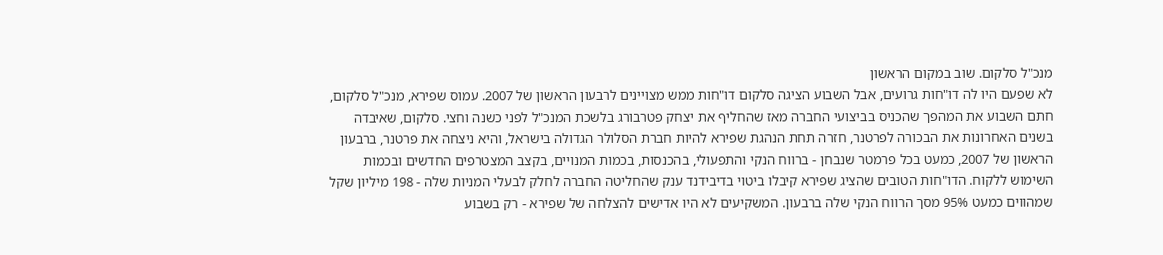מנכ"ל סלקום. שוב במקום הראשון
לא שפעם היו לה דו"חות גרועים, אבל השבוע הציגה סלקום דו"חות ממש מצויינים לרבעון הראשון של 2007. עמוס שפירא, מנכ"ל סלקום, חתם השבוע את המהפך שהכניס בביצועי החברה מאז שהחליף את יצחק פטרבורג בלשכת המנכ"ל לפני כשנה וחצי. סלקום, שאיבדה בשנים האחרונות את הבכורה לפרטנר, חזרה תחת הנהגת שפירא להיות חברת הסלולר הגדולה בישראל, והיא ניצחה את פרטנר, ברבעון הראשון של 2007, כמעט בכל פרמטר שנבחן - ברווח הנקי והתפעולי, בהכנסות, בכמות המנויים, בקצב המצטרפים החדשים ובכמות השימוש ללקוח. הדו"חות הטובים שהציג שפירא קיבלו ביטוי בדיבידנד ענק שהחליטה החברה לחלק לבעלי המניות שלה - 198 מיליון שקל שמהווים כמעט 95% מסך הרווח הנקי שלה ברבעון. המשקיעים לא היו אדישים להצלחה של שפירא - רק בשבוע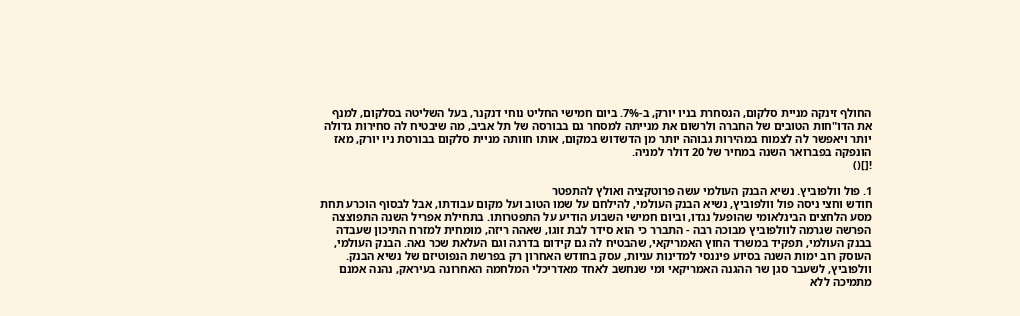החולף זינקה מניית סלקום, הנסחרת בניו יורק, ב-7%. ביום חמישי החליט נוחי דנקנר, בעל השליטה בסלקום, למנף את הדו"חות הטובים של החברה ולרשום את מנייתה למסחר גם בבורסה של תל אביב, מה שיבטיח לה סחירות גדולה יותר ויאפשר לה לצמוח במהירות גבוהה יותר מן הדשדוש במקום, אותו חוותה מניית סלקום בבורסת ניו יורק, מאז הונפקה בפברואר השנה במחיר של 20 דולר למניה.
![]()

1. פול וולפוביץ. נשיא הבנק העולמי עשה פרוטקציה ואולץ להתפטר
חודש וחצי ניסה פול וולפוביץ, נשיא הבנק העולמי, להילחם על שמו הטוב ועל מקום עבודתו, אבל לבסוף הוכרע תחת מסע הלחצים הבינלאומי שהופעל נגדו, וביום חמישי השבוע הודיע על התפטרותו. בתחילת אפריל השנה התפוצצה הפרשה שגרמה לוולפוביץ מבוכה רבה - התברר כי הוא סידר לבת זוגו, שאהה ריזה, מומחית למזרח התיכון שעבדה בבנק העולמי, תפקיד במשרד החוץ האמריקאי, שהבטיח לה גם קידום בדרגה וגם העלאת שכר נאה. הבנק העולמי, העוסק רוב ימות השנה בסיוע פיננסי למדינות עניות, עסק בחודש האחרון רק בפרשת הנפוטיזם של נשיא הבנק. וולפוביץ, לשעבר סגן שר ההגנה האמריקאי ומי שנחשב לאחד מאדריכלי המלחמה האחרונה בעיראק, נהנה אמנם מתמיכה ללא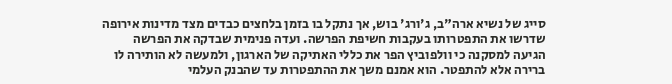סייג של נשיא ארה"ב, ג'ורג' בוש, אך נתקל בו בזמן בלחצים כבדים מצד מדינות אירופה שדרשו את התפטרותו בעקבות חשיפת הפרשה. ועדה פנימית שבדקה את הפרשה הגיעה למסקנה כי וולפוביץ הפר את כללי האתיקה של הארגון, ולמעשה לא הותירה לו ברירה אלא להתפטר. הוא אמנם משך את ההתפטרות עד שהבנק העלמי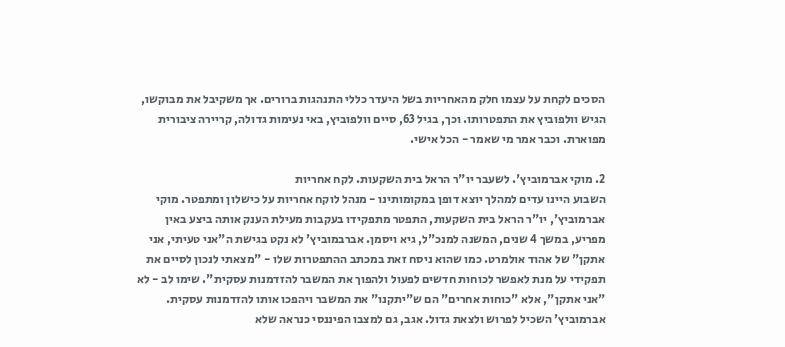הסכים לקחת על עצמו חלק מהאחריות בשל היעדר כללי התנהגות ברורים. אך משקיבל את מבוקשו, הגיש וולפוביץ את התפטרותו. וכך, בגיל 63, סיים וולפוביץ, באי נעימות גדולה, קריירה ציבורית מפוארת. וכבר אמר מי שאמר - הכל אישי.

2. מוקי אברמוביץ'. לשעבר יו"ר הראל בית השקעות. לקח אחריות
השבוע היינו עדים למהלך יוצא דופן במקומותינו - מנהל לוקח אחריות על כישלון ומתפטר. מוקי אברמוביץ', יו"ר הראל בית השקעות, התפטר מתפקידו בעקבות מעילת הענק אותה ביצע באין מפריע, במשך 4 שנים, המשנה למנכ"ל, גיא ויסמן. אברבמוביץ' לא נקט בגישת ה"אני טעיתי, אני אתקן" של אהוד אולמרט. כמו שהוא ניסח זאת במכתב ההתפטרות שלו - "מצאתי לנכון לסיים את תפקידי על מנת לאפשר לכוחות חדשים לפעול ולהפוך את המשבר להזדמנות עסקית". שימו לב - לא "אני אתקן", אלא "כוחות אחרים" הם ש"יתקנו" את המשבר ויהפכו אותו להזדמנות עסקית. אברמוביץ' השכיל לפרוש ולצאת גדול. אגב, גם למצבו הפיננסי כנראה שלא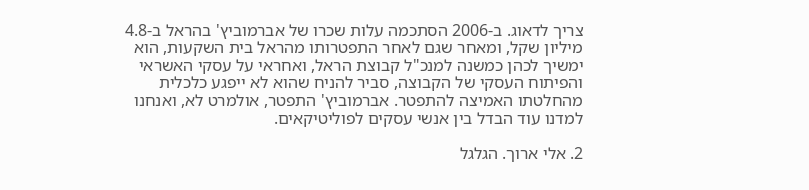צריך לדאוג. ב-2006 הסתכמה עלות שכרו של אברמוביץ' בהראל ב-4.8 מיליון שקל, ומאחר שגם לאחר התפטרותו מהראל בית השקעות, הוא ימשיך לכהן כמשנה למנכ"ל קבוצת הראל, ואחראי על עסקי האשראי והפיתוח העסקי של הקבוצה, סביר להניח שהוא לא ייפגע כלכלית מהחלטתו האמיצה להתפטר. אברמוביץ' התפטר, אולמרט לא, ואנחנו למדנו עוד הבדל בין אנשי עסקים לפוליטיקאים.

2. אלי ארוך. הגלגל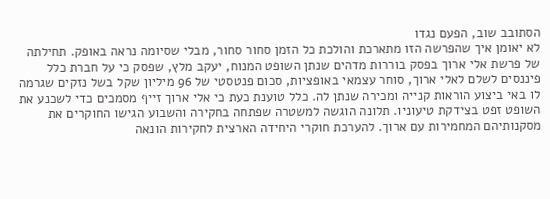הסתובב שוב, הפעם נגדו
לא יאומן איך שהפרשה הזו מתארכת והולכת כל הזמן סחור סחור, מבלי שסיומה נראה באופק. תחילתה של פרשת אלי ארוך בפסק בוררות מדהים שנתן השופט המנוח, יעקב מלץ, שפסק כי על חברת כלל פיננסים לשלם לאלי ארוך, סוחר עצמאי באופציות, סכום פנטסטי של 96 מיליון שקל בשל נזקים שגרמה לו באי ביצוע הוראות קנייה ומכירה שנתן לה. כלל טוענת כעת כי אלי ארוך זייף מסמכים כדי לשכנע את השופט זפט בצידקת טיעוניו. תלונה הוגשה למשטרה שפתחה בחקירה והשבוע הגישו החוקרים את מסקנותיהם המחמירות עם ארוך. להערכת חוקרי היחידה הארצית לחקירות הונאה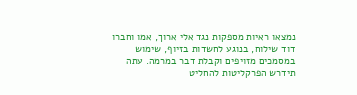נמצאו ראיות מספקות נגד אלי ארוך, אמו וחברו דוד שילוח, בנוגע לחשדות בזיוף, שימוש במסמכים מזויפים וקבלת דבר במרמה. עתה תידרש הפרקליטות להחליט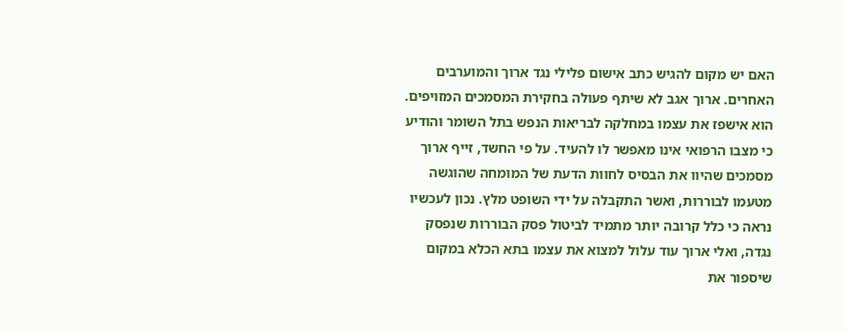האם יש מקום להגיש כתב אישום פלילי נגד ארוך והמוערבים האחרים. ארוך אגב לא שיתף פעולה בחקירת המסמכים המזויפים. הוא אישפז את עצמו במחלקה לבריאות הנפש בתל השומר והודיע כי מצבו הרפואי אינו מאפשר לו להעיד. על פי החשד, זייף ארוך מסמכים שהיוו את הבסיס לחוות הדעת של המומחה שהוגשה מטעמו לבוררות, ואשר התקבלה על ידי השופט מלץ. נכון לעכשיו נראה כי כלל קרובה יותר מתמיד לביטול פסק הבוררות שנפסק נגדה, ואלי ארוך עוד עלול למצוא את עצמו בתא הכלא במקום שיספור את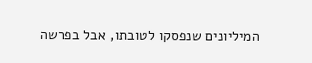המיליונים שנפסקו לטובתו, אבל בפרשה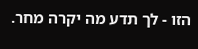הזו - לך תדע מה יקרה מחר.